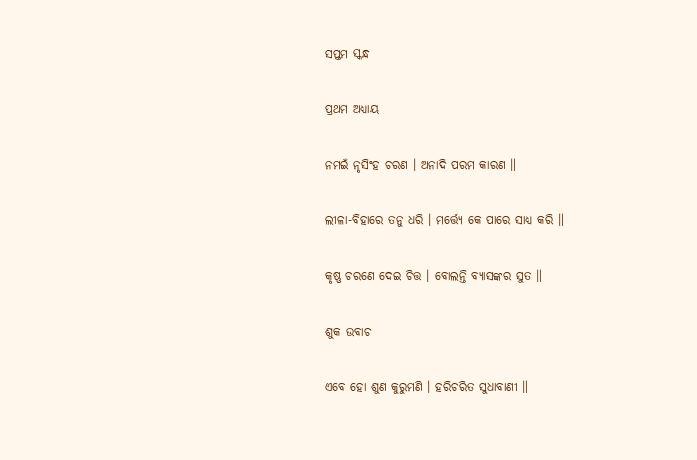ସପ୍ତମ ସ୍କନ୍ଧ

ପ୍ରଥମ ଅଧ୍ୟାୟ

ନମଇଁ ନୃସିଂହ ଚରଣ । ଅନାଦି ପରମ କାରଣ ॥

ଲୀଳା-ବିହାରେ ତନୁ ଧରି । ମର୍ତ୍ତ୍ୟେ କେ ପାରେ ସାଧ୍ୟ କରି ॥

କୃଷ୍ଣ ଚରଣେ ଦେଇ ଚିତ୍ତ । ବୋଲନ୍ତି ବ୍ୟାସଙ୍କର ସୁତ ॥

ଶୁକ ଉବାଚ

ଏବେ ହୋ ଶୁଣ କୁରୁମଣି । ହରିଚରିତ ସୁଧାବାଣୀ ॥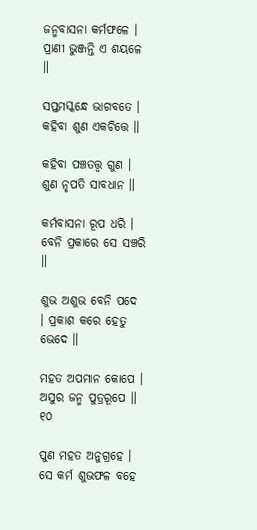ଜନ୍ମବାସନା କର୍ମଫଳେ । ପ୍ରାଣୀ ଭୁଞ୍ଜନ୍ତି ଏ ଶୟଳେ ॥

ସପ୍ତମସ୍କନ୍ଧେ ଭାଗବତେ । କହିବା ଶୁଣ ଏକଚିତ୍ତେ ॥

କହିବା ପଞ୍ଚତତ୍ତ୍ୱ ଗୁଣ । ଶୁଣ ନୃପତି ସାବଧାନ ॥

କର୍ମବାସନା ରୂପ ଧରି । ବେନି ପ୍ରକାରେ ସେ ସଞ୍ଚରି ॥

ଶୁଭ ଅଶୁଭ ବେନି ପଦେ । ପ୍ରକାଶ କରେ ହେତୁ ଭେଦେ ॥

ମହତ ଅପମାନ କୋପେ । ଅସୁର ଜନ୍ମ ପୁତ୍ରରୂପେ ॥ ୧୦

ପୁଣ ମହତ ଅନୁଗ୍ରହେ । ସେ କର୍ମ ଶୁଭଫଳ ବହେ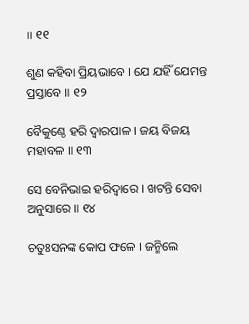॥ ୧୧

ଶୁଣ କହିବା ପ୍ରିୟଭାବେ । ଯେ ଯହିଁ ଯେମନ୍ତ ପ୍ରସ୍ତାବେ ॥ ୧୨

ବୈକୁଣ୍ଠେ ହରି ଦ୍ୱାରପାଳ । ଜୟ ବିଜୟ ମହାବଳ ॥ ୧୩

ସେ ବେନିଭାଇ ହରିଦ୍ୱାରେ । ଖଟନ୍ତି ସେବା ଅନୁସାରେ ॥ ୧୪

ଚତୁଃସନଙ୍କ କୋପ ଫଳେ । ଜନ୍ମିଲେ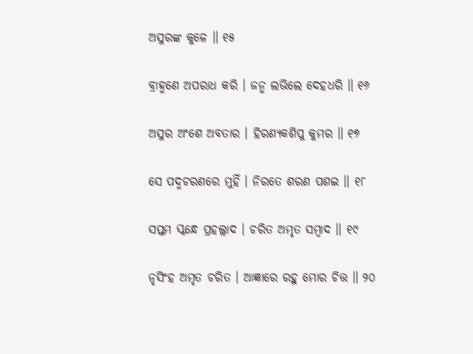ଅସୁରଙ୍କ କୁଳେ ॥ ୧୫

ବ୍ରାହ୍ମଣେ ଅପରାଧ କରି । ଜନ୍ମ ଲଭିଲେ ଦେହଧରି ॥ ୧୬

ଅସୁର ଅଂଶେ ଅବତାର । ହିରଣ୍ୟକଶିପୁ କୁମର ॥ ୧୭

ସେ ପଦ୍ମଚରଣରେ ମୁହିଁ । ନିରତେ ଶରଣ ପଶଇ ॥ ୧୮

ସପ୍ତମ ସ୍କନ୍ଧେ ପ୍ରହଲ୍ଲାଦ । ଚରିତ ଅମୃତ ସମ୍ବାଦ ॥ ୧୯

ନୃସିଂହ ଅମୃତ ଚରିତ । ଆଜ୍ଞାରେ ରହୁ ମୋର ଚିତ୍ତ ॥ ୨୦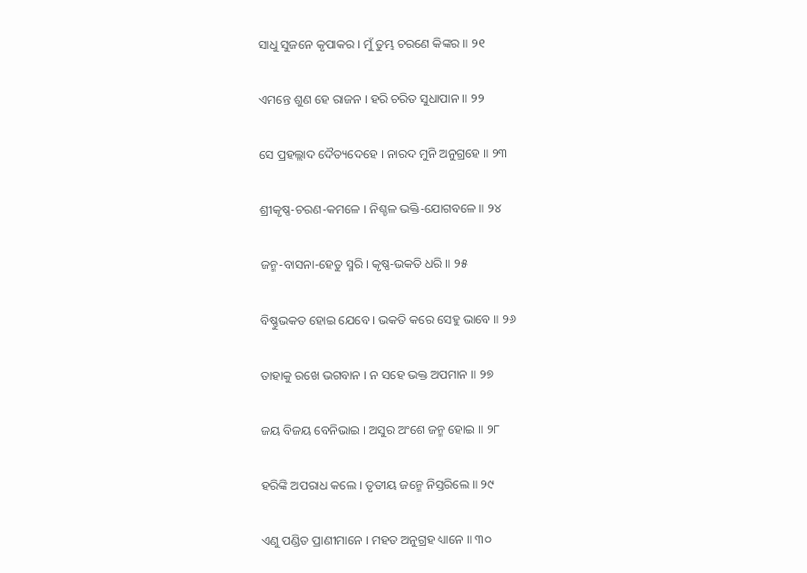ସାଧୁ ସୁଜନେ କୃପାକର । ମୁଁ ତୁମ୍ଭ ଚରଣେ କିଙ୍କର ॥ ୨୧

ଏମନ୍ତେ ଶୁଣ ହେ ରାଜନ । ହରି ଚରିତ ସୁଧାପାନ ॥ ୨୨

ସେ ପ୍ରହଲ୍ଲାଦ ଦୈତ୍ୟଦେହେ । ନାରଦ ମୁନି ଅନୁଗ୍ରହେ ॥ ୨୩

ଶ୍ରୀକୃଷ୍ଣ-ଚରଣ-କମଳେ । ନିଶ୍ଚଳ ଭକ୍ତି-ଯୋଗବଳେ ॥ ୨୪

ଜନ୍ମ-ବାସନା-ହେତୁ ସ୍ମରି । କୃଷ୍ଣ-ଭକତି ଧରି ॥ ୨୫

ବିଷ୍ଣୁଭକତ ହୋଇ ଯେବେ । ଭକତି କରେ ସେହୁ ଭାବେ ॥ ୨୬

ତାହାକୁ ରଖେ ଭଗବାନ । ନ ସହେ ଭକ୍ତ ଅପମାନ ॥ ୨୭

ଜୟ ବିଜୟ ବେନିଭାଇ । ଅସୁର ଅଂଶେ ଜନ୍ମ ହୋଇ ॥ ୨୮

ହରିଙ୍କି ଅପରାଧ କଲେ । ତୃତୀୟ ଜନ୍ମେ ନିସ୍ତରିଲେ ॥ ୨୯

ଏଣୁ ପଣ୍ଡିତ ପ୍ରାଣୀମାନେ । ମହତ ଅନୁଗ୍ରହ ଧ୍ୟାନେ ॥ ୩୦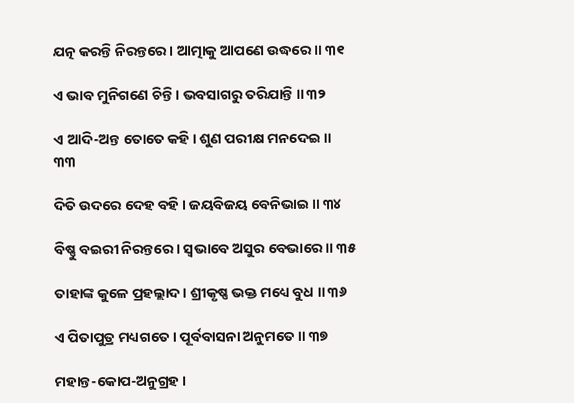ଯତ୍ନ କରନ୍ତି ନିରନ୍ତରେ। ଆତ୍ମାକୁ ଆପଣେ ଉଦ୍ଧରେ ॥ ୩୧

ଏ ଭାବ ମୁନିଗଣେ ଚିନ୍ତି । ଭବସାଗରୁ ତରିଯାନ୍ତି ॥ ୩୨

ଏ ଆଦି-ଅନ୍ତ ତୋତେ କହି । ଶୁଣ ପରୀକ୍ଷ ମନଦେଇ ॥ ୩୩

ଦିତି ଉଦରେ ଦେହ ବହି । ଜୟବିଜୟ ବେନିଭାଇ ॥ ୩୪

ବିଷ୍ଣୁ ବଇରୀ ନିରନ୍ତରେ । ସ୍ୱଭାବେ ଅସୁର ବେଭାରେ ॥ ୩୫

ତାହାଙ୍କ କୁଳେ ପ୍ରହଲ୍ଲାଦ। ଶ୍ରୀକୃଷ୍ଣ ଭକ୍ତ ମଧ୍ୟେ ବୁଧ ॥ ୩୬

ଏ ପିତାପୁତ୍ର ମଧ୍ୟଗତେ । ପୂର୍ବବାସନା ଅନୁମତେ ॥ ୩୭

ମହାନ୍ତ-କୋପ-ଅନୁଗ୍ରହ ।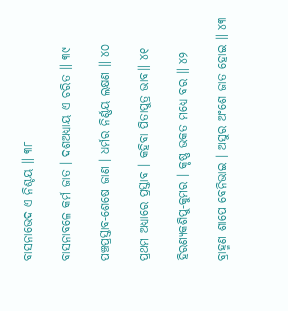ବାସନାଭେଦ ଏ ନିଶ୍ଚୟ ॥ ୩୮

ବାସନାବଳେ କର୍ମ ଜାତ । ଦଶଅଧ୍ୟାୟ ଏ ଚରିତ ॥ ୩୯

ପଞ୍ଚପ୍ରସ୍ତାବ-ଶେଷେ ଜାଣ । ଧର୍ମର ନିର୍ଣ୍ଣୟ ଲକ୍ଷଣ ॥ ୪୦

ପ୍ରଥମ ଅଧ୍ୟାରେ ପ୍ରସ୍ତାବ । କହିବା ପିତାପୁତ୍ର ଭାବ॥ ୪୧

ହିରଣ୍ୟକଶିପୁ-କୁମର । କୃଷ୍ଣ ଭକତ ମଧ୍ୟେ ବର ॥ ୪୨

ବ୍ରାହ୍ମଣ ଶାପେ ବେନିଭାଇ । ଅସୁର ଅଂଶେ ଜାତ ହୋଇ ॥ ୪୩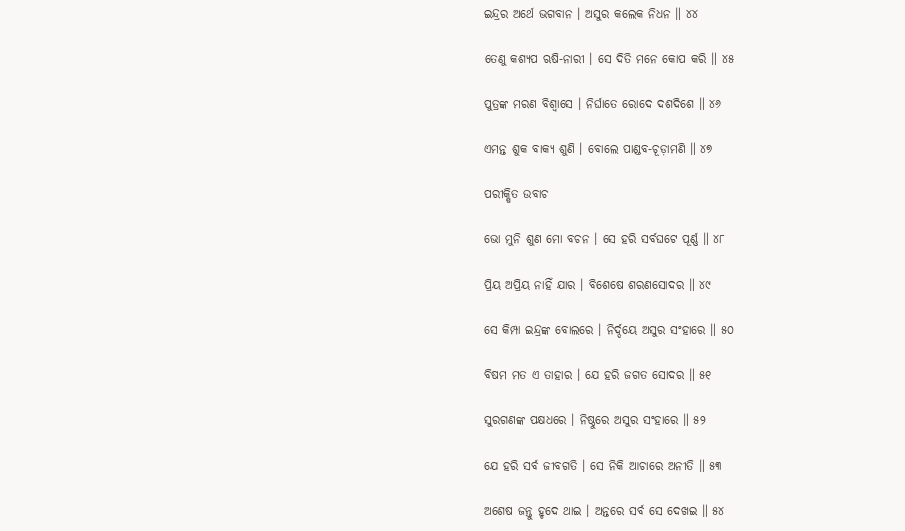ଇନ୍ଦ୍ରର ଅର୍ଥେ ଭଗବାନ । ଅସୁର କଲେକ ନିଧନ ॥ ୪୪

ତେଣୁ କଶ୍ୟପ ଋଷି-ନାରୀ । ସେ ଦିତି ମନେ କୋପ କରି ॥ ୪୫

ପୁତ୍ରଙ୍କ ମରଣ ବିଶ୍ୱାସେ । ନିର୍ଘାତେ ରୋଦେ ଦଶଦିଶେ ॥ ୪୬

ଏମନ୍ତ ଶୁକ ବାକ୍ୟ ଶୁଣି । ବୋଲେ ପାଣ୍ଡବ-ଚୂଡ଼ାମଣି ॥ ୪୭

ପରୀକ୍ଷିତ ଉବାଚ

ଭୋ ମୁନି ଶୁଣ ମୋ ବଚନ । ସେ ହରି ସର୍ବଘଟେ ପୂର୍ଣ୍ଣ ॥ ୪୮

ପ୍ରିୟ ଅପ୍ରିୟ ନାହିଁ ଯାର । ବିଶେଷେ ଶରଣସୋଦର ॥ ୪୯

ସେ କିମ୍ପା ଇନ୍ଦ୍ରଙ୍କ ବୋଲରେ । ନିର୍ଦ୍ଦୟେ ଅସୁର ସଂହାରେ ॥ ୫୦

ବିଷମ ମତ ଏ ତାହାର । ଯେ ହରି ଜଗତ ସୋଦର ॥ ୫୧

ସୁରଗଣଙ୍କ ପକ୍ଷଧରେ । ନିଷ୍ଠୁରେ ଅସୁର ସଂହାରେ ॥ ୫୨

ଯେ ହରି ସର୍ବ ଜୀବଗତି । ସେ ନିକି ଆଚାରେ ଅନୀତି ॥ ୫୩

ଅଶେଷ ଜନ୍ତୁ ହୃଦେ ଥାଇ । ଅନ୍ତରେ ସର୍ବ ସେ ଦେଖଇ ॥ ୫୪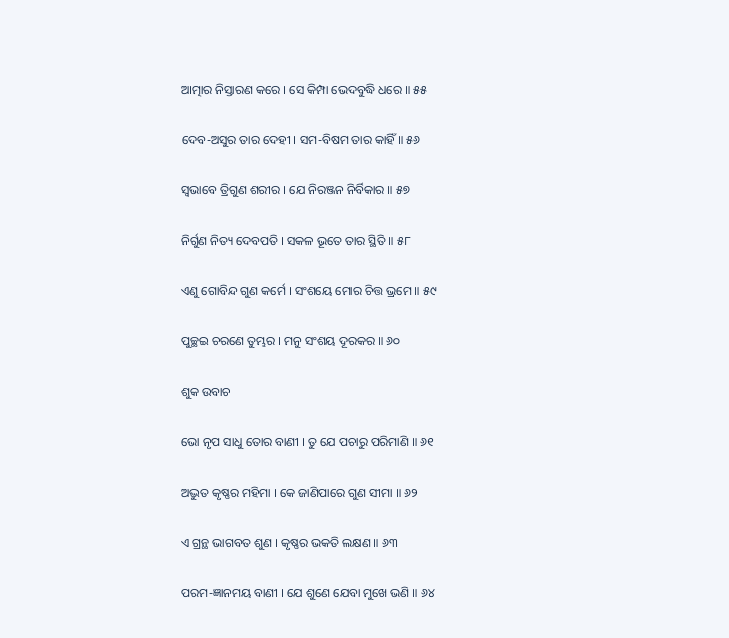ଆତ୍ମାର ନିସ୍ତାରଣ କରେ । ସେ କିମ୍ପା ଭେଦବୁଦ୍ଧି ଧରେ ॥ ୫୫

ଦେବ-ଅସୁର ତାର ଦେହୀ । ସମ-ବିଷମ ତାର କାହିଁ ॥ ୫୬

ସ୍ୱଭାବେ ତ୍ରିଗୁଣ ଶରୀର । ଯେ ନିରଞ୍ଜନ ନିର୍ବିକାର ॥ ୫୭

ନିର୍ଗୁଣ ନିତ୍ୟ ଦେବପତି । ସକଳ ଭୂତେ ତାର ସ୍ଥିତି ॥ ୫୮

ଏଣୁ ଗୋବିନ୍ଦ ଗୁଣ କର୍ମେ । ସଂଶୟେ ମୋର ଚିତ୍ତ ଭ୍ରମେ ॥ ୫୯

ପୁଚ୍ଛଇ ଚରଣେ ତୁମ୍ଭର । ମନୁ ସଂଶୟ ଦୂରକର ॥ ୬୦

ଶୁକ ଉବାଚ

ଭୋ ନୃପ ସାଧୁ ତୋର ବାଣୀ । ତୁ ଯେ ପଚାରୁ ପରିମାଣି ॥ ୬୧

ଅଦ୍ଭୁତ କୃଷ୍ଣର ମହିମା । କେ ଜାଣିପାରେ ଗୁଣ ସୀମା ॥ ୬୨

ଏ ଗ୍ରନ୍ଥ ଭାଗବତ ଶୁଣ । କୃଷ୍ଣର ଭକତି ଲକ୍ଷଣ ॥ ୬୩

ପରମ-ଜ୍ଞାନମୟ ବାଣୀ । ଯେ ଶୁଣେ ଯେବା ମୁଖେ ଭଣି ॥ ୬୪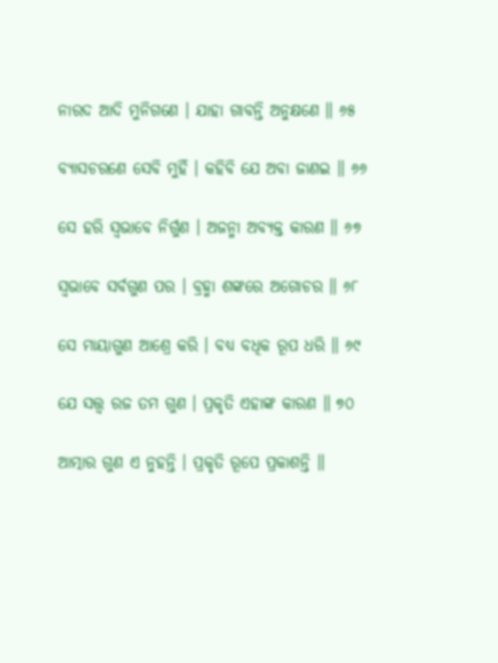ନାରଦ ଆଦି ମୁନିଗଣେ । ଯାହା ଗାବନ୍ତି ଅନୁକ୍ଷଣେ ॥ ୬୫

ବ୍ୟାସଚରଣେ ସେବି ମୁହିଁ । କହିବି ଯେ ଅବା ଜାଣଇ ॥ ୬୬

ସେ ହରି ସ୍ୱଭାବେ ନିର୍ଗୁଣ । ଅଜନ୍ମା ଅବ୍ୟକ୍ତ କାରଣ ॥ ୬୭

ସ୍ୱଭାବେ ସର୍ବଗୁଣ ପର । ବ୍ରହ୍ମା ଶଙ୍କରେ ଅଗୋଚର ॥ ୬୮

ସେ ମାୟାଗୁଣ ଆଶ୍ରେ କରି । ବଧ୍ୟ ବଧିକ ରୂପ ଧରି ॥ ୬୯

ଯେ ସତ୍ତ୍ୱ ରଜ ତମ ଗୁଣ । ପ୍ରକୃତି ଏହାଙ୍କ କାରଣ ॥ ୭୦

ଆତ୍ମାର ଗୁଣ ଏ ନୁହନ୍ତି । ପ୍ରକୃତି ରୂପେ ପ୍ରକାଶନ୍ତି ॥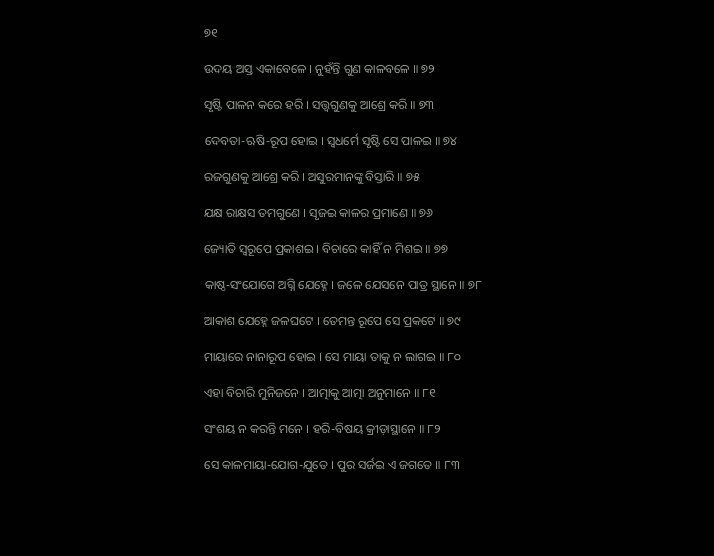୭୧

ଉଦୟ ଅସ୍ତ ଏକାବେଳେ । ନୁହଁନ୍ତି ଗୁଣ କାଳବଳେ ॥ ୭୨

ସୃଷ୍ଟି ପାଳନ କରେ ହରି । ସତ୍ତ୍ୱଗୁଣକୁ ଆଶ୍ରେ କରି ॥ ୭୩

ଦେବତା-ଋଷି-ରୂପ ହୋଇ । ସ୍ୱଧର୍ମେ ସୃଷ୍ଟି ସେ ପାଳଇ ॥ ୭୪

ରଜଗୁଣକୁ ଆଶ୍ରେ କରି । ଅସୁରମାନଙ୍କୁ ବିସ୍ତାରି ॥ ୭୫

ଯକ୍ଷ ରାକ୍ଷସ ତମଗୁଣେ । ସୃଜଇ କାଳର ପ୍ରମାଣେ ॥ ୭୬

ଜ୍ୟୋତି ସ୍ୱରୂପେ ପ୍ରକାଶଇ । ବିଚାରେ କାହିଁ ନ ମିଶଇ ॥ ୭୭

କାଷ୍ଠ-ସଂଯୋଗେ ଅଗ୍ନି ଯେହ୍ନେ । ଜଳେ ଯେସନେ ପାତ୍ର ସ୍ଥାନେ ॥ ୭୮

ଆକାଶ ଯେହ୍ନେ ଜଳଘଟେ । ତେମନ୍ତ ରୂପେ ସେ ପ୍ରକଟେ ॥ ୭୯

ମାୟାରେ ନାନାରୂପ ହୋଇ । ସେ ମାୟା ତାକୁ ନ ଲାଗଇ ॥ ୮୦

ଏହା ବିଚାରି ମୁନିଜନେ । ଆତ୍ମାକୁ ଆତ୍ମା ଅନୁମାନେ ॥ ୮୧

ସଂଶୟ ନ କରନ୍ତି ମନେ । ହରି-ବିଷୟ କ୍ରୀଡ଼ାସ୍ଥାନେ ॥ ୮୨

ସେ କାଳମାୟା-ଯୋଗ-ଯୁତେ । ପୁର ସର୍ଜଇ ଏ ଜଗତେ ॥ ୮୩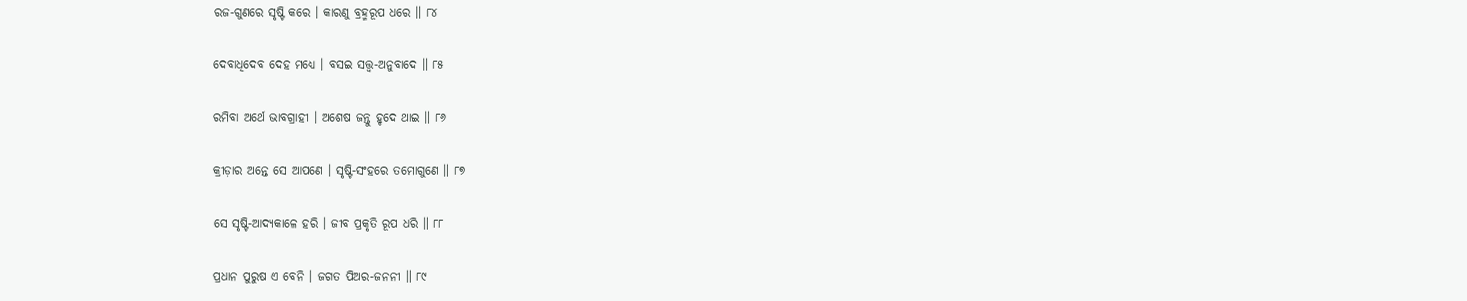ରଜ-ଗୁଣରେ ସୃଷ୍ଟି କରେ । କାରଣୁ ବ୍ରହ୍ମରୂପ ଧରେ ॥ ୮୪

ଦେବାଧିଦେବ ଦେହ ମଧ୍ୟେ । ବସଇ ସତ୍ତ୍ୱ-ଅନୁବାଦେ ॥ ୮୫

ରମିବା ଅର୍ଥେ ଭାବଗ୍ରାହୀ । ଅଶେଷ ଜନ୍ତୁ ହୃଦେ ଥାଇ ॥ ୮୬

କ୍ରୀଡ଼ାର ଅନ୍ତେ ସେ ଆପଣେ । ସୃଷ୍ଟି-ସଂହରେ ତମୋଗୁଣେ ॥ ୮୭

ସେ ସୃଷ୍ଟି-ଆଦ୍ୟକାଳେ ହରି । ଜୀବ ପ୍ରକୃତି ରୂପ ଧରି ॥ ୮୮

ପ୍ରଧାନ ପୁରୁଷ ଏ ବେନି । ଜଗତ ପିଅର-ଜନନୀ ॥ ୮୯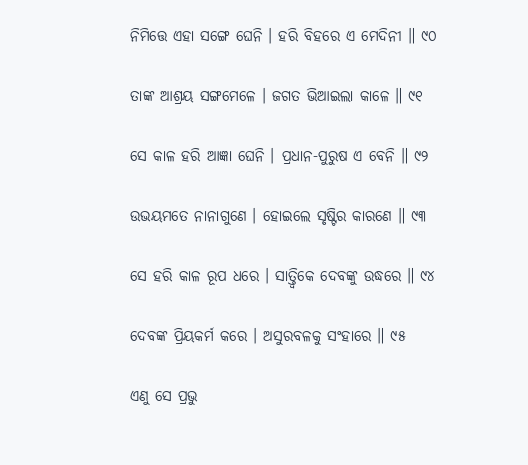ନିମିତ୍ତେ ଏହା ସଙ୍ଗେ ଘେନି । ହରି ବିହରେ ଏ ମେଦିନୀ ॥ ୯୦

ତାଙ୍କ ଆଶ୍ରୟ ସଙ୍ଗମେଳେ । ଜଗତ ଭିଆଇଲା କାଳେ ॥ ୯୧

ସେ କାଳ ହରି ଆଜ୍ଞା ଘେନି । ପ୍ରଧାନ-ପୁରୁଷ ଏ ବେନି ॥ ୯୨

ଉଭୟମତେ ନାନାଗୁଣେ । ହୋଇଲେ ସୃଷ୍ଟିର କାରଣେ ॥ ୯୩

ସେ ହରି କାଳ ରୂପ ଧରେ । ସାତ୍ତ୍ୱିକେ ଦେବଙ୍କୁ ଉଦ୍ଧରେ ॥ ୯୪

ଦେବଙ୍କ ପ୍ରିୟକର୍ମ କରେ । ଅସୁରବଳକୁ ସଂହାରେ ॥ ୯୫

ଏଣୁ ସେ ପ୍ରଭୁ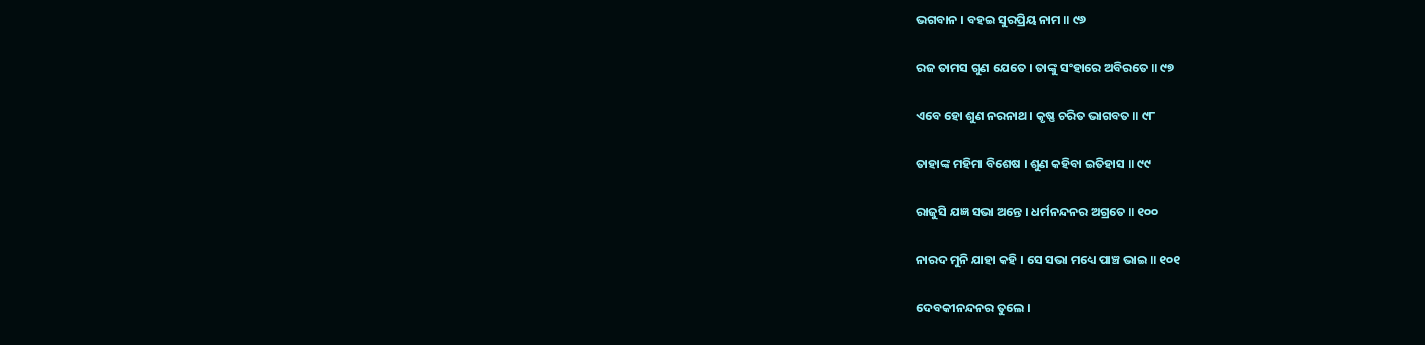ଭଗବାନ । ବହଇ ସୁରପ୍ରିୟ ନାମ ॥ ୯୬

ରଜ ତାମସ ଗୁଣ ଯେତେ । ତାଙ୍କୁ ସଂହାରେ ଅବିରତେ ॥ ୯୭

ଏବେ ହୋ ଶୁଣ ନରନାଥ । କୃଷ୍ଣ ଚରିତ ଭାଗବତ ॥ ୯୮

ତାହାଙ୍କ ମହିମା ବିଶେଷ । ଶୁଣ କହିବା ଇତିହାସ ॥ ୯୯

ରାଜୁସି ଯଜ୍ଞ ସଭା ଅନ୍ତେ । ଧର୍ମନନ୍ଦନର ଅଗ୍ରତେ ॥ ୧୦୦

ନାରଦ ମୁନି ଯାହା କହି । ସେ ସଭା ମଧ୍ୟେ ପାଞ୍ଚ ଭାଇ ॥ ୧୦୧

ଦେବକୀନନ୍ଦନର ତୁଲେ ।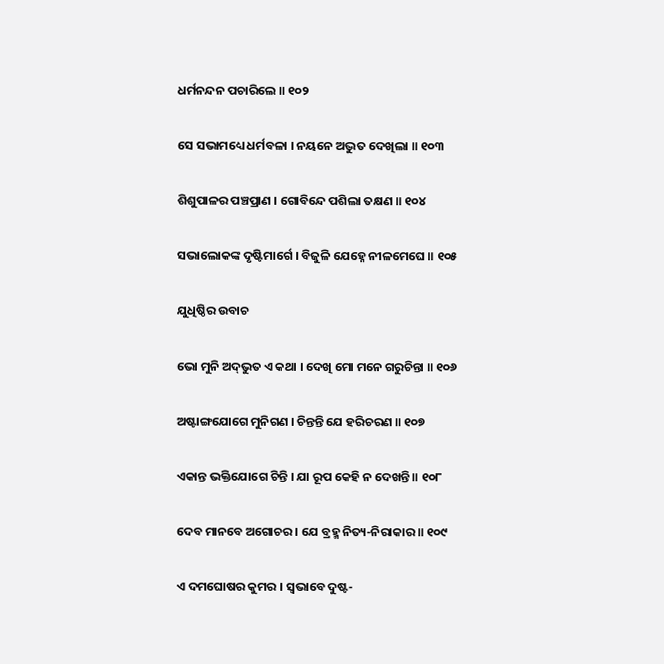ଧର୍ମନନ୍ଦନ ପଚାରିଲେ ॥ ୧୦୨

ସେ ସଭାମଧ୍ୟେ ଧର୍ମବଳା । ନୟନେ ଅଦ୍ଭୁତ ଦେଖିଲା ॥ ୧୦୩

ଶିଶୁପାଳର ପଞ୍ଚପ୍ରାଣ । ଗୋବିନ୍ଦେ ପଶିଲା ତକ୍ଷଣ ॥ ୧୦୪

ସଭାଲୋକଙ୍କ ଦୃଷ୍ଟିମାର୍ଗେ । ବିଜୁଳି ଯେହ୍ନେ ନୀଳମେଘେ ॥ ୧୦୫

ଯୁଧିଷ୍ଠିର ଉବାଚ

ଭୋ ମୁନି ଅଦ୍‌ଭୁତ ଏ କଥା । ଦେଖି ମୋ ମନେ ଗରୁଚିନ୍ତା ॥ ୧୦୬

ଅଷ୍ଟାଙ୍ଗଯୋଗେ ମୁନିଗଣ । ଚିନ୍ତନ୍ତି ଯେ ହରିଚରଣ ॥ ୧୦୭

ଏକାନ୍ତ ଭକ୍ତିଯୋଗେ ଚିନ୍ତି । ଯା ରୂପ କେହି ନ ଦେଖନ୍ତି ॥ ୧୦୮

ଦେବ ମାନବେ ଅଗୋଚର । ଯେ ବ୍ରହ୍ମ ନିତ୍ୟ-ନିରାକାର ॥ ୧୦୯

ଏ ଦମଘୋଷର କୁମର । ସ୍ୱଭାବେ ଦୁଷ୍ଟ-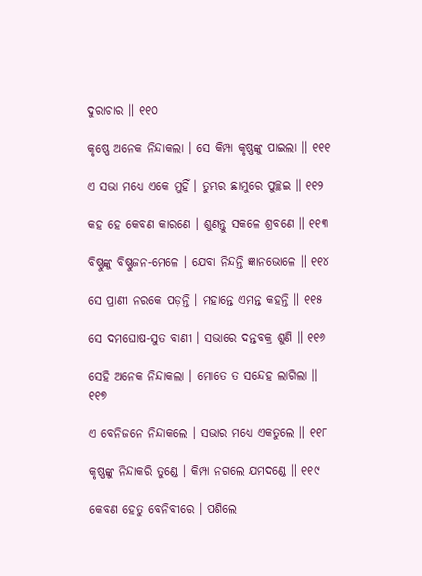ଦୁରାଚାର ॥ ୧୧୦

କୃଷ୍ଣେ ଅନେକ ନିନ୍ଦାକଲା । ସେ କିମ୍ପା କୃଷ୍ଣଙ୍କୁ ପାଇଲା ॥ ୧୧୧

ଏ ସଭା ମଧ୍ୟେ ଏକେ ମୁହିଁ । ତୁମ୍ଭର ଛାମୁରେ ପୁଚ୍ଛଇ ॥ ୧୧୨

କହ ହେ କେବଣ କାରଣେ । ଶୁଣନ୍ତୁ ସକଳେ ଶ୍ରବଣେ ॥ ୧୧୩

ବିଷ୍ଣୁଙ୍କୁ ବିଷ୍ଣୁଜନ-ମେଳେ । ଯେବା ନିନ୍ଦନ୍ତି ଜ୍ଞାନଭୋଳେ ॥ ୧୧୪

ସେ ପ୍ରାଣୀ ନରକେ ପଡ଼ନ୍ତି । ମହାନ୍ତେ ଏମନ୍ତ କହନ୍ତି ॥ ୧୧୫

ସେ ଦମଘୋଷ-ସୁତ ବାଣୀ । ସଭାରେ ଦନ୍ତବକ୍ର ଶୁଣି ॥ ୧୧୬

ସେହି ଅନେକ ନିନ୍ଦାକଲା । ମୋତେ ତ ସନ୍ଦେହ ଲାଗିଲା ॥ ୧୧୭

ଏ ବେନିଜନେ ନିନ୍ଦାକଲେ । ସଭାର ମଧ୍ୟେ ଏକତୁଲେ ॥ ୧୧୮

କୃଷ୍ଣଙ୍କୁ ନିନ୍ଦାକରି ତୁଣ୍ଡେ । କିମ୍ପା ନଗଲେ ଯମଦଣ୍ଡେ ॥ ୧୧୯

କେବଣ ହେତୁ ବେନିବୀରେ । ପଶିଲେ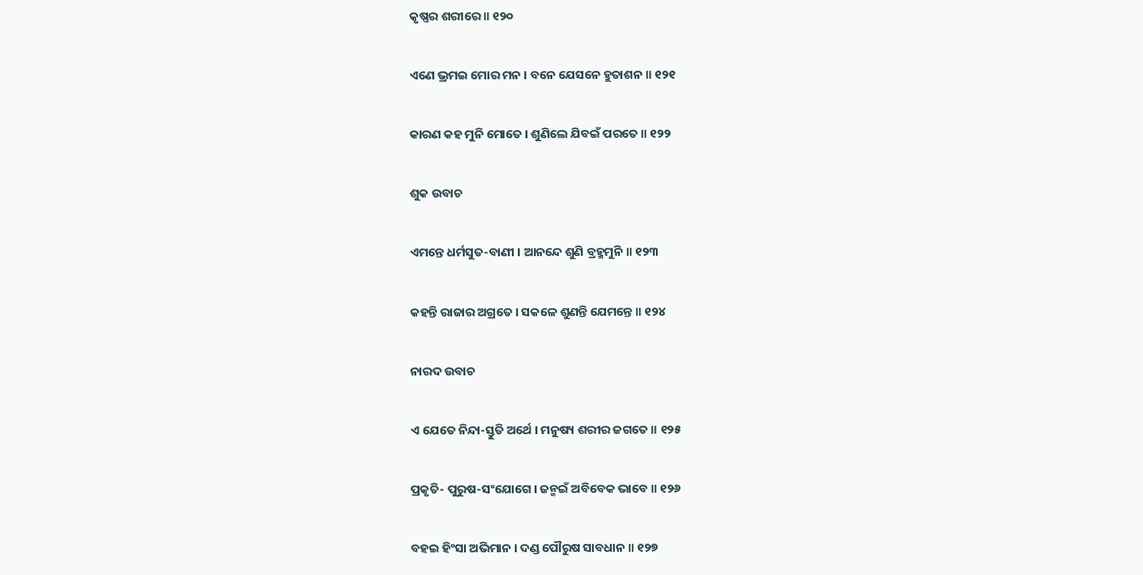କୃଷ୍ଣର ଶରୀରେ ॥ ୧୨୦

ଏଣେ ଭ୍ରମଇ ମୋର ମନ । ବନେ ଯେସନେ ହୁତାଶନ ॥ ୧୨୧

କାରଣ କହ ମୁନି ମୋତେ । ଶୁଣିଲେ ଯିବଇଁ ପରତେ ॥ ୧୨୨

ଶୁକ ଉବାଚ

ଏମନ୍ତେ ଧର୍ମସୁତ-ବାଣୀ । ଆନନ୍ଦେ ଶୁଣି ବ୍ରହ୍ମମୁନି ॥ ୧୨୩

କହନ୍ତି ରାଜାର ଅଗ୍ରତେ । ସକଳେ ଶୁଣନ୍ତି ଯେମନ୍ତେ ॥ ୧୨୪

ନାରଦ ଉବାଚ

ଏ ଯେତେ ନିନ୍ଦା-ସ୍ତୁତି ଅର୍ଥେ । ମନୁଷ୍ୟ ଶରୀର ଜଗତେ ॥ ୧୨୫

ପ୍ରକୃତି- ପୁରୁଷ-ସଂଯୋଗେ । ଜନ୍ମଇଁ ଅବିବେକ ଭାବେ ॥ ୧୨୬

ବହଇ ହିଂସା ଅଭିମାନ । ଦଣ୍ଡ ପୌରୁଷ ସାବଧାନ ॥ ୧୨୭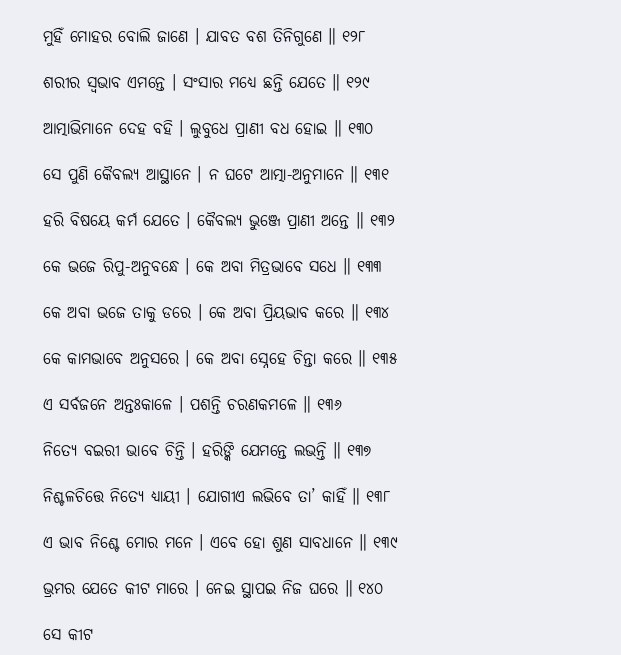ମୁହିଁ ମୋହର ବୋଲି ଜାଣେ । ଯାବତ ବଶ ତିନିଗୁଣେ ॥ ୧୨୮

ଶରୀର ସ୍ୱଭାବ ଏମନ୍ତେ । ସଂସାର ମଧ୍ୟେ ଛନ୍ତି ଯେତେ ॥ ୧୨୯

ଆତ୍ମାଭିମାନେ ଦେହ ବହି । ଲୁବୁଧେ ପ୍ରାଣୀ ବଧ ହୋଇ ॥ ୧୩୦

ସେ ପୁଣି କୈବଲ୍ୟ ଆସ୍ଥାନେ । ନ ଘଟେ ଆତ୍ମା-ଅନୁମାନେ ॥ ୧୩୧

ହରି ବିଷୟେ କର୍ମ ଯେତେ । କୈବଲ୍ୟ ଭୁଞ୍ଜେ ପ୍ରାଣୀ ଅନ୍ତେ ॥ ୧୩୨

କେ ଭଜେ ରିପୁ-ଅନୁବନ୍ଧେ । କେ ଅବା ମିତ୍ରଭାବେ ସଧେ ॥ ୧୩୩

କେ ଅବା ଭଜେ ତାକୁ ଡରେ । କେ ଅବା ପ୍ରିୟଭାବ କରେ ॥ ୧୩୪

କେ କାମଭାବେ ଅନୁସରେ । କେ ଅବା ସ୍ନେହେ ଚିନ୍ତା କରେ ॥ ୧୩୫

ଏ ସର୍ବଜନେ ଅନ୍ତଃକାଳେ । ପଶନ୍ତି ଚରଣକମଳେ ॥ ୧୩୬

ନିତ୍ୟେ ବଇରୀ ଭାବେ ଚିନ୍ତି । ହରିଙ୍କି ଯେମନ୍ତେ ଲଭନ୍ତି ॥ ୧୩୭

ନିଶ୍ଚଳଚିତ୍ତେ ନିତ୍ୟେ ଧ୍ୟାୟୀ । ଯୋଗୀଏ ଲଭିବେ ତା’ କାହିଁ ॥ ୧୩୮

ଏ ଭାବ ନିଶ୍ଚେ ମୋର ମନେ । ଏବେ ହୋ ଶୁଣ ସାବଧାନେ ॥ ୧୩୯

ଭ୍ରମର ଯେତେ କୀଟ ମାରେ । ନେଇ ସ୍ଥାପଇ ନିଜ ଘରେ ॥ ୧୪୦

ସେ କୀଟ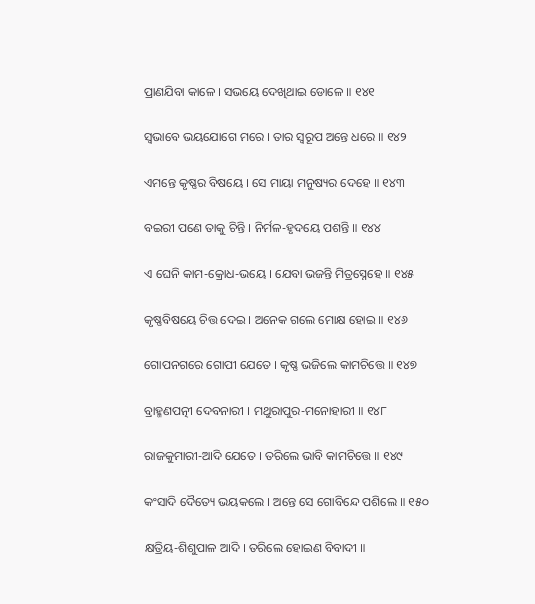ପ୍ରାଣଯିବା କାଳେ । ସଭୟେ ଦେଖିଥାଇ ଡୋଳେ ॥ ୧୪୧

ସ୍ୱଭାବେ ଭୟଯୋଗେ ମରେ । ତାର ସ୍ୱରୂପ ଅନ୍ତେ ଧରେ ॥ ୧୪୨

ଏମନ୍ତେ କୃଷ୍ଣର ବିଷୟେ । ସେ ମାୟା ମନୁଷ୍ୟର ଦେହେ ॥ ୧୪୩

ବଇରୀ ପଣେ ତାକୁ ଚିନ୍ତି । ନିର୍ମଳ-ହୃଦୟେ ପଶନ୍ତି ॥ ୧୪୪

ଏ ଘେନି କାମ-କ୍ରୋଧ-ଭୟେ । ଯେବା ଭଜନ୍ତି ମିତ୍ରସ୍ନେହେ ॥ ୧୪୫

କୃଷ୍ଣବିଷୟେ ଚିତ୍ତ ଦେଇ । ଅନେକ ଗଲେ ମୋକ୍ଷ ହୋଇ ॥ ୧୪୬

ଗୋପନଗରେ ଗୋପୀ ଯେତେ । କୃଷ୍ଣ ଭଜିଲେ କାମଚିତ୍ତେ ॥ ୧୪୭

ବ୍ରାହ୍ମଣପତ୍ନୀ ଦେବନାରୀ । ମଥୁରାପୁର-ମନୋହାରୀ ॥ ୧୪୮

ରାଜକୁମାରୀ-ଆଦି ଯେତେ । ତରିଲେ ଭାବି କାମଚିତ୍ତେ ॥ ୧୪୯

କଂସାଦି ଦୈତ୍ୟେ ଭୟକଲେ । ଅନ୍ତେ ସେ ଗୋବିନ୍ଦେ ପଶିଲେ ॥ ୧୫୦

କ୍ଷତ୍ରିୟ-ଶିଶୁପାଳ ଆଦି । ତରିଲେ ହୋଇଣ ବିବାଦୀ ॥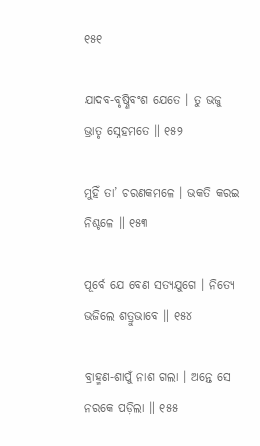୧୫୧

ଯାଦବ-ବୃଷ୍ଣିବଂଶ ଯେତେ । ତୁ ଭଜୁ ଭ୍ରାତୃ ସ୍ନେହମତେ ॥ ୧୫୨

ମୁହିଁ ତା’ ଚରଣକମଳେ । ଭକତି କରଇ ନିଶ୍ଚଳେ ॥ ୧୫୩

ପୂର୍ବେ ଯେ ବେଣ ସତ୍ୟଯୁଗେ । ନିତ୍ୟେ ଭଜିଲେ ଶତ୍ରୁଭାବେ ॥ ୧୫୪

ବ୍ରାହ୍ମଣ-ଶାପୁଁ ନାଶ ଗଲା । ଅନ୍ତେ ସେ ନରକେ ପଡ଼ିଲା ॥ ୧୫୫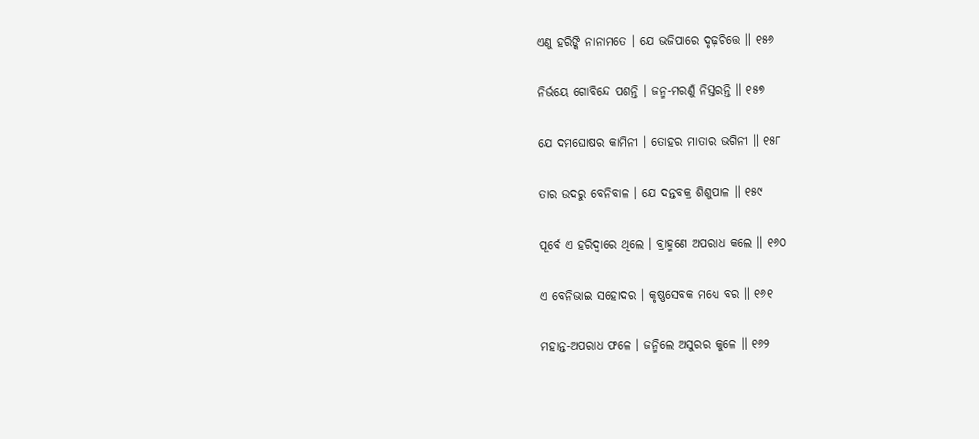ଏଣୁ ହରିଙ୍କି ନାନାମତେ । ଯେ ଭଜିପାରେ ଦୃଢ଼ଚିତ୍ତେ ॥ ୧୫୬

ନିର୍ଭୟେ ଗୋବିନ୍ଦେ ପଶନ୍ତି । ଜନ୍ମ-ମରଣୁଁ ନିସ୍ତରନ୍ତି ॥ ୧୫୭

ଯେ ଦମଘୋଷର କାମିନୀ । ତୋହର ମାତାର ଭଗିନୀ ॥ ୧୫୮

ତାର ଉଦରୁ ବେନିବାଳ । ଯେ ଦନ୍ତବକ୍ର ଶିଶୁପାଳ ॥ ୧୫୯

ପୂର୍ବେ ଏ ହରିଦ୍ୱାରେ ଥିଲେ । ବ୍ରାହ୍ମଣେ ଅପରାଧ କଲେ ॥ ୧୬୦

ଏ ବେନିଭାଇ ସହୋଦର । କୃଷ୍ଣସେବକ ମଧ୍ୟେ ବର ॥ ୧୬୧

ମହାନ୍ତ-ଅପରାଧ ଫଳେ । ଜନ୍ମିଲେ ଅସୁରର କୁଳେ ॥ ୧୬୨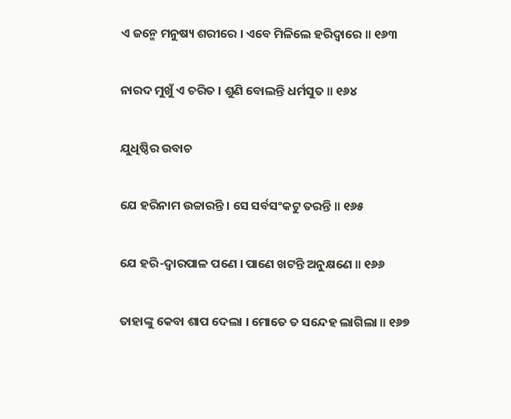ଏ ଜନ୍ମେ ମନୁଷ୍ୟ ଶରୀରେ । ଏବେ ମିଳିଲେ ହରିଦ୍ୱାରେ ॥ ୧୬୩

ନାରଦ ମୁଖୁଁ ଏ ଚରିତ । ଶୁଣି ବୋଲନ୍ତି ଧର୍ମସୁତ ॥ ୧୬୪

ଯୁଧିଷ୍ଠିର ଉବାଚ

ଯେ ହରିନାମ ଉଚ୍ଚାରନ୍ତି । ସେ ସର୍ବସଂକଟୁ ତରନ୍ତି ॥ ୧୬୫

ଯେ ହରି-ଦ୍ୱାରପାଳ ପଣେ । ପାଣେ ଖଟନ୍ତି ଅନୁକ୍ଷଣେ ॥ ୧୬୬

ତାହାଙ୍କୁ କେବା ଶାପ ଦେଲା । ମୋତେ ତ ସନ୍ଦେହ ଲାଗିଲା ॥ ୧୬୭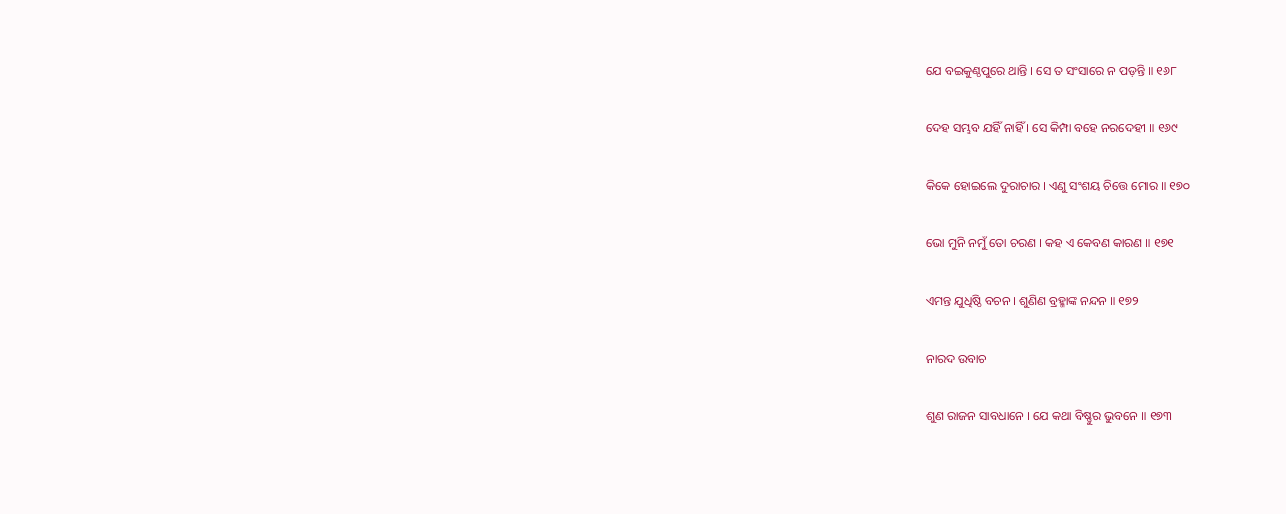ଯେ ବଇକୁଣ୍ଠପୁରେ ଥାନ୍ତି । ସେ ତ ସଂସାରେ ନ ପଡ଼ନ୍ତି ॥ ୧୬୮

ଦେହ ସମ୍ଭବ ଯହିଁ ନାହିଁ । ସେ କିମ୍ପା ବହେ ନରଦେହୀ ॥ ୧୬୯

କିକେ ହୋଇଲେ ଦୁରାଚାର । ଏଣୁ ସଂଶୟ ଚିତ୍ତେ ମୋର ॥ ୧୭୦

ଭୋ ମୁନି ନମୁଁ ତୋ ଚରଣ । କହ ଏ କେବଣ କାରଣ ॥ ୧୭୧

ଏମନ୍ତ ଯୁଧିଷ୍ଠି ବଚନ । ଶୁଣିଣ ବ୍ରହ୍ମାଙ୍କ ନନ୍ଦନ ॥ ୧୭୨

ନାରଦ ଉବାଚ

ଶୁଣ ରାଜନ ସାବଧାନେ । ଯେ କଥା ବିଷ୍ଣୁର ଭୁବନେ ॥ ୧୭୩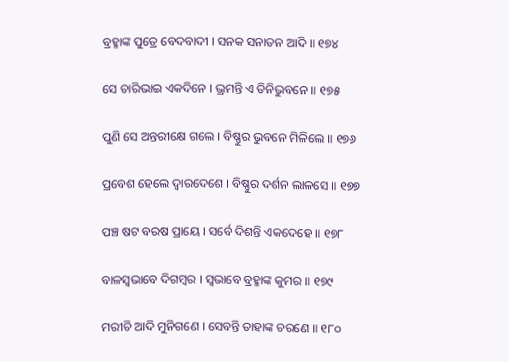ବ୍ରହ୍ମାଙ୍କ ପୁତ୍ରେ ବେଦବାଦୀ । ସନକ ସନାତନ ଆଦି ॥ ୧୭୪

ସେ ଚାରିଭାଇ ଏକଦିନେ । ଭ୍ରମନ୍ତି ଏ ତିନିଭୁବନେ ॥ ୧୭୫

ପୁଣି ସେ ଅନ୍ତରୀକ୍ଷେ ଗଲେ । ବିଷ୍ଣୁର ଭୁବନେ ମିଳିଲେ ॥ ୧୭୬

ପ୍ରବେଶ ହେଲେ ଦ୍ୱାରଦେଶେ । ବିଷ୍ଣୁର ଦର୍ଶନ ଲାଳସେ ॥ ୧୭୭

ପଞ୍ଚ ଷଟ ବରଷ ପ୍ରାୟେ । ସର୍ବେ ଦିଶନ୍ତି ଏକଦେହେ ॥ ୧୭୮

ବାଳସ୍ୱଭାବେ ଦିଗମ୍ବର । ସ୍ୱଭାବେ ବ୍ରହ୍ମାଙ୍କ କୁମର ॥ ୧୭୯

ମରୀଚି ଆଦି ମୁନିଗଣେ । ସେବନ୍ତି ତାହାଙ୍କ ଚରଣେ ॥ ୧୮୦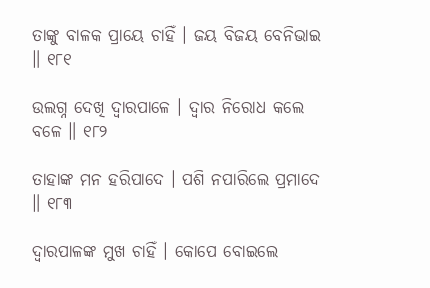ତାଙ୍କୁ ବାଳକ ପ୍ରାୟେ ଚାହିଁ । ଜୟ ବିଜୟ ବେନିଭାଇ ॥ ୧୮୧

ଉଲଗ୍ନ ଦେଖି ଦ୍ୱାରପାଳେ । ଦ୍ୱାର ନିରୋଧ କଲେ ବଳେ ॥ ୧୮୨

ତାହାଙ୍କ ମନ ହରିପାଦେ । ପଶି ନପାରିଲେ ପ୍ରମାଦେ ॥ ୧୮୩

ଦ୍ୱାରପାଳଙ୍କ ମୁଖ ଚାହିଁ । କୋପେ ବୋଇଲେ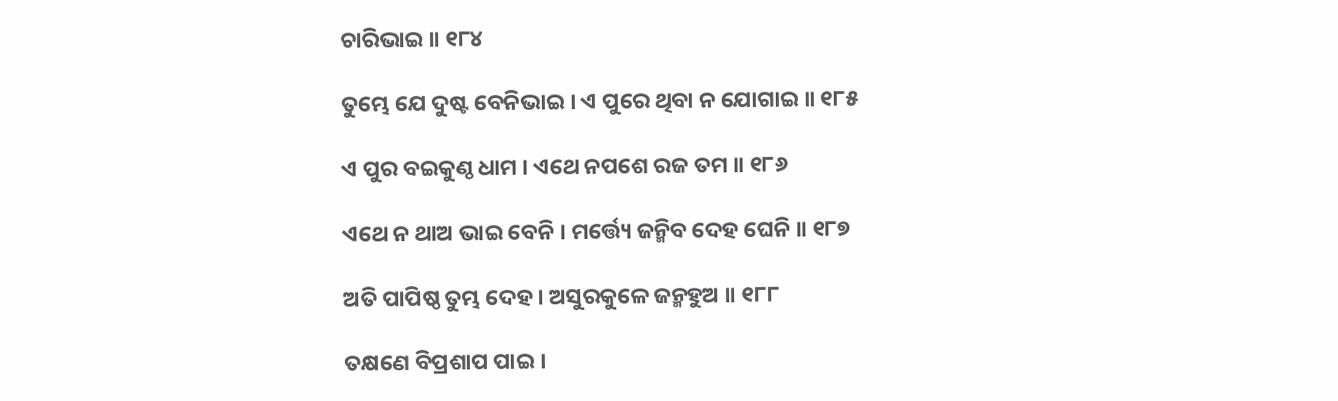ଚାରିଭାଇ ॥ ୧୮୪

ତୁମ୍ଭେ ଯେ ଦୁଷ୍ଟ ବେନିଭାଇ । ଏ ପୁରେ ଥିବା ନ ଯୋଗାଇ ॥ ୧୮୫

ଏ ପୁର ବଇକୁଣ୍ଠ ଧାମ । ଏଥେ ନପଶେ ରଜ ତମ ॥ ୧୮୬

ଏଥେ ନ ଥାଅ ଭାଇ ବେନି । ମର୍ତ୍ତ୍ୟେ ଜନ୍ମିବ ଦେହ ଘେନି ॥ ୧୮୭

ଅତି ପାପିଷ୍ଠ ତୁମ୍ଭ ଦେହ । ଅସୁରକୁଳେ ଜନ୍ମହୁଅ ॥ ୧୮୮

ତକ୍ଷଣେ ବିପ୍ରଶାପ ପାଇ ।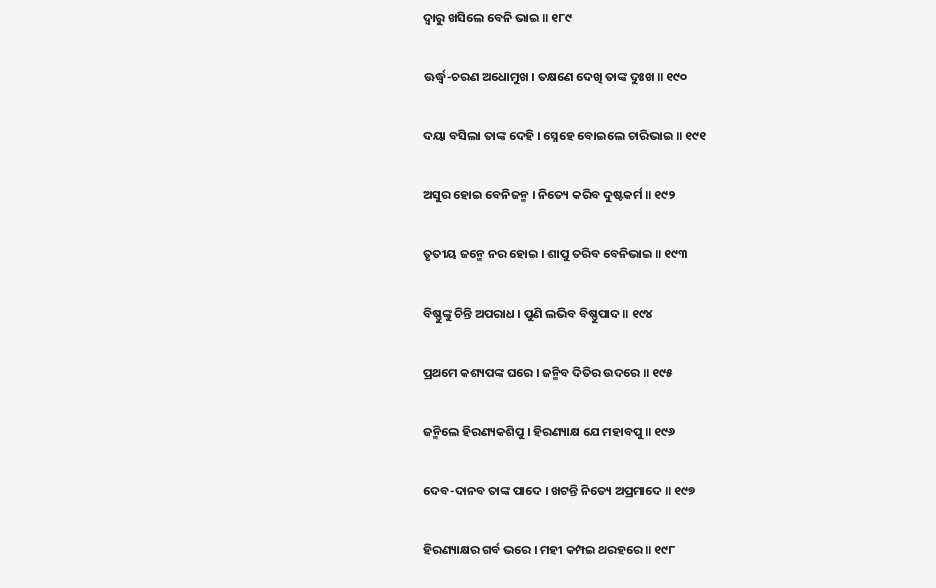ଦ୍ୱାରୁ ଖସିଲେ ବେନି ଭାଇ ॥ ୧୮୯

ଊର୍ଦ୍ଧ୍ୱ-ଚରଣ ଅଧୋମୁଖ । ତକ୍ଷଣେ ଦେଖି ତାଙ୍କ ଦୁଃଖ ॥ ୧୯୦

ଦୟା ବସିଲା ତାଙ୍କ ଦେହି । ସ୍ନେହେ ବୋଇଲେ ଚାରିଭାଇ ॥ ୧୯୧

ଅସୁର ହୋଇ ବେନିଜନ୍ମ । ନିତ୍ୟେ କରିବ ଦୁଷ୍ଟକର୍ମ ॥ ୧୯୨

ତୃତୀୟ ଜନ୍ମେ ନର ହୋଇ । ଶାପୁ ତରିବ ବେନିଭାଇ ॥ ୧୯୩

ବିଷ୍ଣୁଙ୍କୁ ଚିନ୍ତି ଅପରାଧ । ପୁଣି ଲଭିବ ବିଷ୍ଣୁପାଦ ॥ ୧୯୪

ପ୍ରଥମେ କଶ୍ୟପଙ୍କ ଘରେ । ଜନ୍ମିବ ଦିତିର ଉଦରେ ॥ ୧୯୫

ଜନ୍ମିଲେ ହିରଣ୍ୟକଶିପୁ । ହିରଣ୍ୟାକ୍ଷ ଯେ ମହାବପୁ ॥ ୧୯୬

ଦେବ-ଦାନବ ତାଙ୍କ ପାଦେ । ଖଟନ୍ତି ନିତ୍ୟେ ଅପ୍ରମାଦେ ॥ ୧୯୭

ହିରଣ୍ୟାକ୍ଷର ଗର୍ବ ଭରେ । ମହୀ କମ୍ପଇ ଥରହରେ ॥ ୧୯୮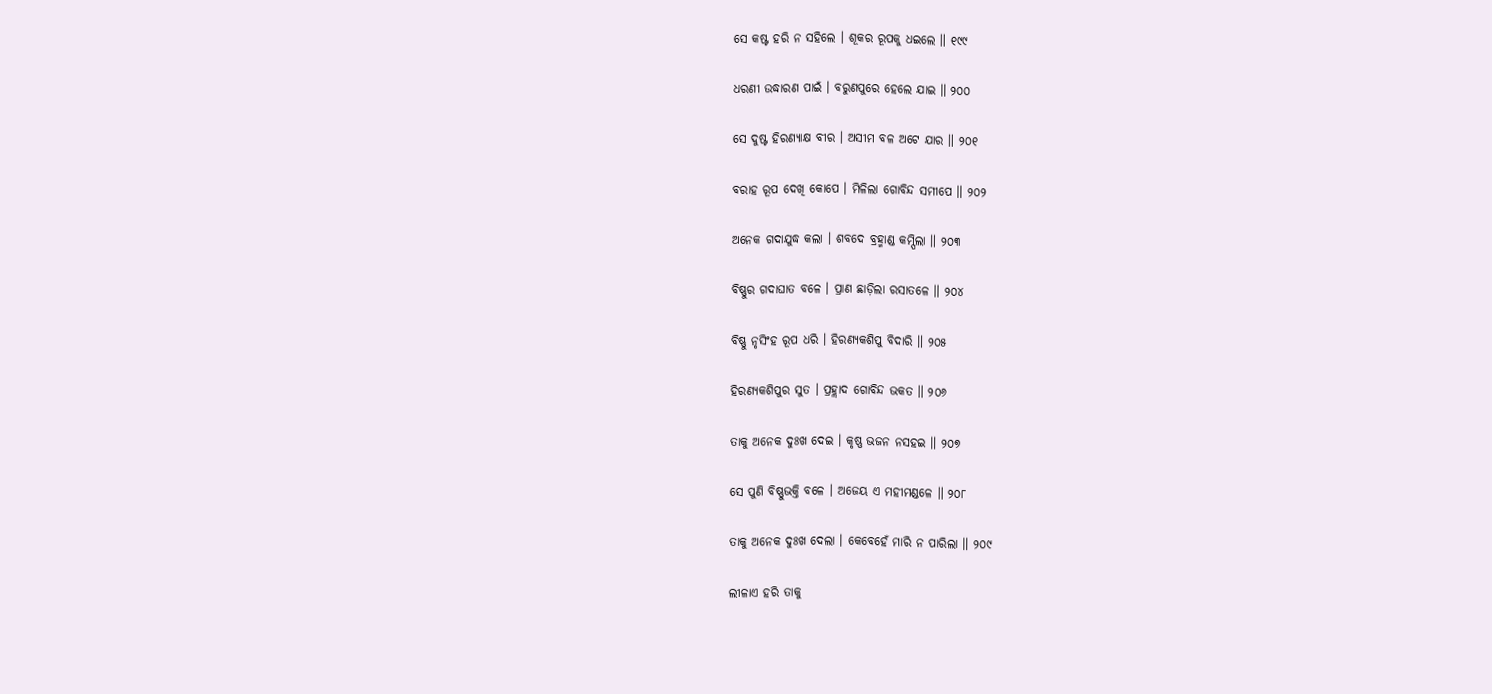ସେ କଷ୍ଟ ହରି ନ ସହିଲେ । ଶୂକର ରୂପକୁ ଧଇଲେ ॥ ୧୯୯

ଧରଣୀ ଉଦ୍ଧାରଣ ପାଇଁ । ବରୁଣପୁରେ ହେଲେ ଯାଇ ॥ ୨୦୦

ସେ ଦୁଷ୍ଟ ହିରଣ୍ୟାକ୍ଷ ବୀର । ଅସୀମ ବଳ ଅଟେ ଯାର ॥ ୨୦୧

ବରାହ ରୂପ ଦେଖି କୋପେ । ମିଳିଲା ଗୋବିନ୍ଦ ସମୀପେ ॥ ୨୦୨

ଅନେକ ଗଦାଯୁଦ୍ଧ କଲା । ଶବଦେ ବ୍ରହ୍ମାଣ୍ଡ କମ୍ପିଲା ॥ ୨୦୩

ବିଷ୍ଣୁର ଗଦାଘାତ ବଳେ । ପ୍ରାଣ ଛାଡ଼ିଲା ରସାତଳେ ॥ ୨୦୪

ବିଷ୍ଣୁ ନୃସିଂହ ରୂପ ଧରି । ହିରଣ୍ୟକଶିପୁ ବିଦାରି ॥ ୨୦୫

ହିରଣ୍ୟକଶିପୁର ସୁତ । ପ୍ରହ୍ଲାଦ ଗୋବିନ୍ଦ ଭକତ ॥ ୨୦୬

ତାକୁ ଅନେକ ଦୁଃଖ ଦେଇ । କୃଷ୍ଣ ଭଜନ ନସହଇ ॥ ୨୦୭

ସେ ପୁଣି ବିଷ୍ଣୁଭକ୍ତି ବଳେ । ଅଜେୟ ଏ ମହୀମଣ୍ଡଳେ ॥ ୨୦୮

ତାକୁ ଅନେକ ଦୁଃଖ ଦେଲା । କେବେହେଁ ମାରି ନ ପାରିଲା ॥ ୨୦୯

ଲୀଳାଏ ହରି ତାକୁ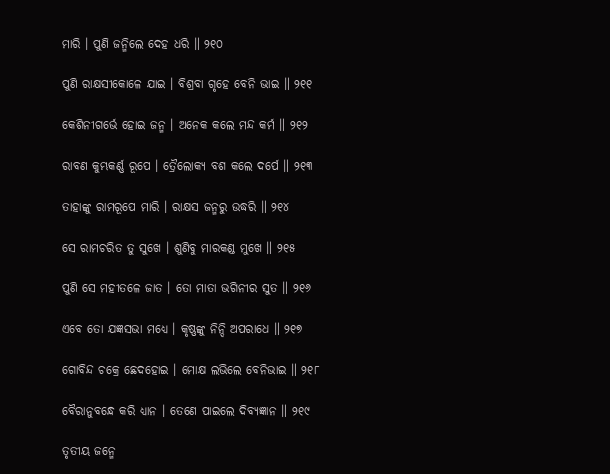ମାରି । ପୁଣି ଜନ୍ମିଲେ ଦେହ ଧରି ॥ ୨୧୦

ପୁଣି ରାକ୍ଷସୀକୋଳେ ଯାଇ । ବିଶ୍ରବା ଗୃହେ ବେନି ଭାଇ ॥ ୨୧୧

କେଶିନୀଗର୍ଭେ ହୋଇ ଜନ୍ମ । ଅନେକ କଲେ ମନ୍ଦ କର୍ମ ॥ ୨୧୨

ରାବଣ କୁମ୍ଭକର୍ଣ୍ଣ ରୂପେ । ତ୍ରୈଲୋକ୍ୟ ବଶ କଲେ ଦର୍ପେ ॥ ୨୧୩

ତାହାଙ୍କୁ ରାମରୂପେ ମାରି । ରାକ୍ଷସ ଜନ୍ମରୁ ଉଦ୍ଧରି ॥ ୨୧୪

ସେ ରାମଚରିତ ତୁ ସୁଖେ । ଶୁଣିବୁ ମାରକଣ୍ଡ ମୁଖେ ॥ ୨୧୫

ପୁଣି ସେ ମହୀତଳେ ଜାତ । ତୋ ମାତା ଭଗିନୀର ସୁତ ॥ ୨୧୬

ଏବେ ତୋ ଯଜ୍ଞସଭା ମଧ୍ୟେ । କୃଷ୍ଣଙ୍କୁ ନିନ୍ଦି ଅପରାଧେ ॥ ୨୧୭

ଗୋବିନ୍ଦ ଚକ୍ରେ ଛେଦହୋଇ । ମୋକ୍ଷ ଲଭିଲେ ବେନିଭାଇ ॥ ୨୧୮

ବୈରାନୁବନ୍ଧେ କରି ଧ୍ୟାନ । ତେଣେ ପାଇଲେ ଦିବ୍ୟଜ୍ଞାନ ॥ ୨୧୯

ତୃତୀୟ ଜନ୍ମେ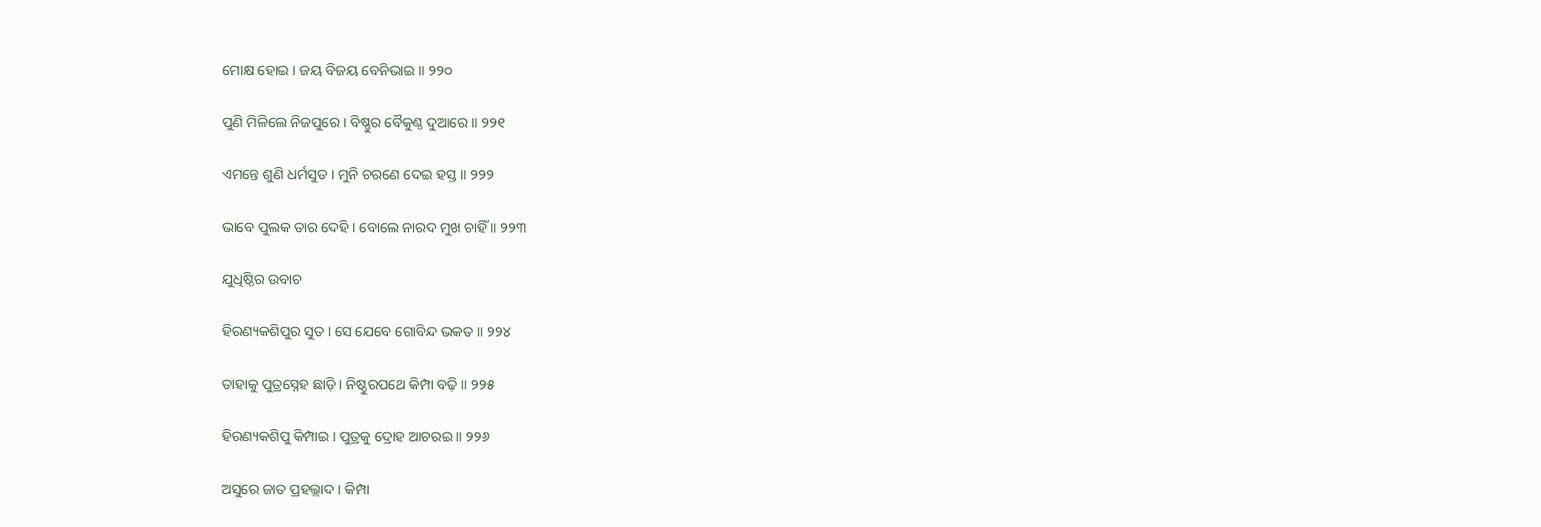ମୋକ୍ଷ ହୋଇ । ଜୟ ବିଜୟ ବେନିଭାଇ ॥ ୨୨୦

ପୁଣି ମିଳିଲେ ନିଜପୁରେ । ବିଷ୍ଣୁର ବୈକୁଣ୍ଠ ଦୁଆରେ ॥ ୨୨୧

ଏମନ୍ତେ ଶୁଣି ଧର୍ମସୁତ । ମୁନି ଚରଣେ ଦେଇ ହସ୍ତ ॥ ୨୨୨

ଭାବେ ପୁଲକ ତାର ଦେହି । ବୋଲେ ନାରଦ ମୁଖ ଚାହିଁ ॥ ୨୨୩

ଯୁଧିଷ୍ଠିର ଉବାଚ

ହିରଣ୍ୟକଶିପୁର ସୁତ । ସେ ଯେବେ ଗୋବିନ୍ଦ ଭକତ ॥ ୨୨୪

ତାହାକୁ ପୁତ୍ରସ୍ନେହ ଛାଡ଼ି । ନିଷ୍ଠୁରପଥେ କିମ୍ପା ବଢ଼ି ॥ ୨୨୫

ହିରଣ୍ୟକଶିପୁ କିମ୍ପାଇ । ପୁତ୍ରକୁ ଦ୍ରୋହ ଆଚରଇ ॥ ୨୨୬

ଅସୁରେ ଜାତ ପ୍ରହଲ୍ଲାଦ । କିମ୍ପା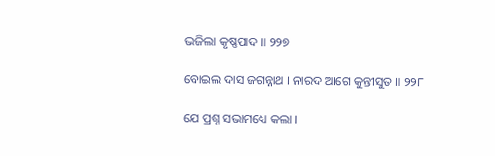ଭଜିଲା କୃଷ୍ଣପାଦ ॥ ୨୨୭

ବୋଇଲ ଦାସ ଜଗନ୍ନାଥ । ନାରଦ ଆଗେ କୁନ୍ତୀସୁତ ॥ ୨୨୮

ଯେ ପ୍ରଶ୍ନ ସଭାମଧ୍ୟେ କଲା ।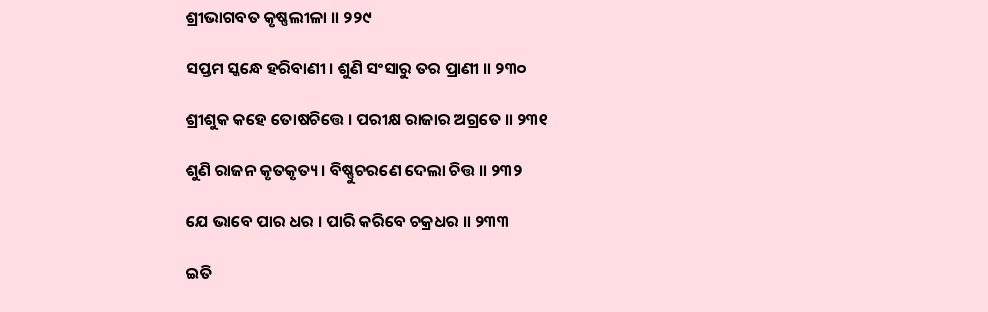ଶ୍ରୀଭାଗବତ କୃଷ୍ଣଲୀଳା ॥ ୨୨୯

ସପ୍ତମ ସ୍କନ୍ଧେ ହରିବାଣୀ । ଶୁଣି ସଂସାରୁ ତର ପ୍ରାଣୀ ॥ ୨୩୦

ଶ୍ରୀଶୁକ କହେ ତୋଷଚିତ୍ତେ । ପରୀକ୍ଷ ରାଜାର ଅଗ୍ରତେ ॥ ୨୩୧

ଶୁଣି ରାଜନ କୃତକୃତ୍ୟ । ବିଷ୍ଣୁଚରଣେ ଦେଲା ଚିତ୍ତ ॥ ୨୩୨

ଯେ ଭାବେ ପାର ଧର । ପାରି କରିବେ ଚକ୍ରଧର ॥ ୨୩୩

ଇତି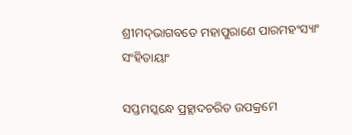ଶ୍ରୀମଦ୍‌ଭାଗବତେ ମହାପୁରାଣେ ପାରମହଂସ୍ୟାଂ ସଂହିତାୟାଂ

ସପ୍ତମସ୍କନ୍ଧେ ପ୍ରହ୍ଲାଦଚରିତ ଉପକ୍ରମେ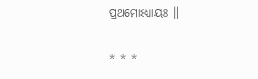ପ୍ରଥମୋଽଧ୍ୟାୟଃ ॥

* * *